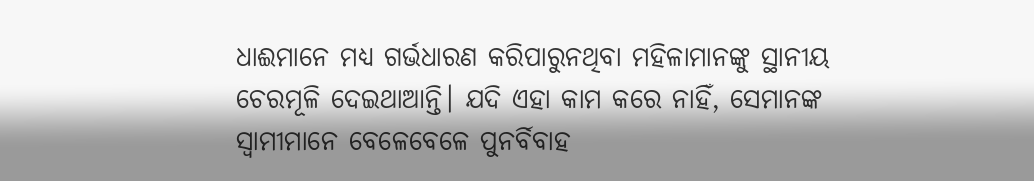ଧାଈମାନେ ମଧ୍ୟ ଗର୍ଭଧାରଣ କରିପାରୁନଥିବା ମହିଳାମାନଙ୍କୁ ସ୍ଥାନୀୟ ଚେରମୂଳି ଦେଇଥାଆନ୍ତି। ଯଦି ଏହା କାମ କରେ ନାହିଁ, ସେମାନଙ୍କ ସ୍ୱାମୀମାନେ ବେଳେବେଳେ ପୁନର୍ବିବାହ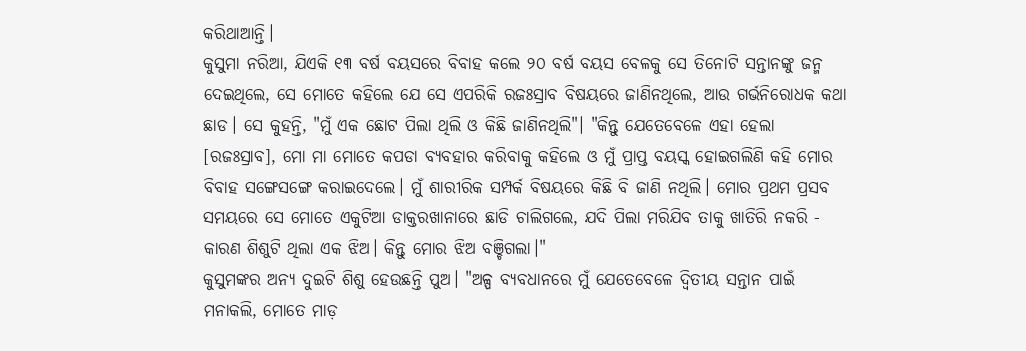କରିଥାଆନ୍ତି।
କୁସୁମା ନରିଆ, ଯିଏକି ୧୩ ବର୍ଷ ବୟସରେ ବିବାହ କଲେ ୨୦ ବର୍ଷ ବୟସ ବେଳକୁ ସେ ତିନୋଟି ସନ୍ତାନଙ୍କୁ ଜନ୍ମ ଦେଇଥିଲେ, ସେ ମୋତେ କହିଲେ ଯେ ସେ ଏପରିକି ରଜଃସ୍ରାବ ବିଷୟରେ ଜାଣିନଥିଲେ, ଆଉ ଗର୍ଭନିରୋଧକ କଥା ଛାଡ। ସେ କୁହନ୍ତି, "ମୁଁ ଏକ ଛୋଟ ପିଲା ଥିଲି ଓ କିଛି ଜାଣିନଥିଲି"। "କିନ୍ତୁ ଯେତେବେଳେ ଏହା ହେଲା [ରଜଃସ୍ରାବ], ମୋ ମା ମୋତେ କପଡା ବ୍ୟବହାର କରିବାକୁ କହିଲେ ଓ ମୁଁ ପ୍ରାପ୍ତ ବୟସ୍କ ହୋଇଗଲିଣି କହି ମୋର ବିବାହ ସଙ୍ଗେସଙ୍ଗେ କରାଇଦେଲେ। ମୁଁ ଶାରୀରିକ ସମ୍ପର୍କ ବିଷୟରେ କିଛି ବି ଜାଣି ନଥିଲି। ମୋର ପ୍ରଥମ ପ୍ରସବ ସମୟରେ ସେ ମୋତେ ଏକୁଟିଆ ଡାକ୍ତରଖାନାରେ ଛାଡି ଚାଲିଗଲେ, ଯଦି ପିଲା ମରିଯିବ ତାକୁ ଖାତିରି ନକରି - କାରଣ ଶିଶୁଟି ଥିଲା ଏକ ଝିଅ। କିନ୍ତୁ ମୋର ଝିଅ ବଞ୍ଚିଗଲା।"
କୁସୁମଙ୍କର ଅନ୍ୟ ଦୁଇଟି ଶିଶୁ ହେଉଛନ୍ତି ପୁଅ। "ଅଳ୍ପ ବ୍ୟବଧାନରେ ମୁଁ ଯେତେବେଳେ ଦ୍ୱିତୀୟ ସନ୍ତାନ ପାଇଁ ମନାକଲି, ମୋତେ ମାଡ଼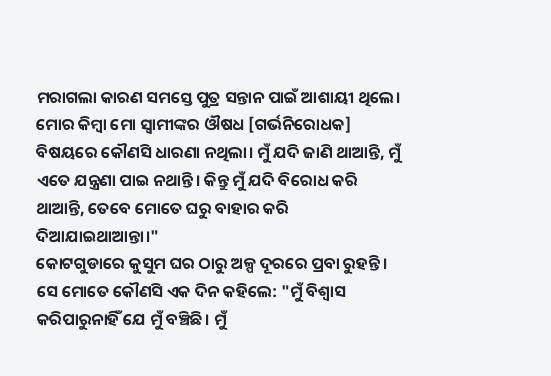ମରାଗଲା କାରଣ ସମସ୍ତେ ପୁତ୍ର ସନ୍ତାନ ପାଇଁ ଆଶାୟୀ ଥିଲେ। ମୋର କିମ୍ବା ମୋ ସ୍ୱାମୀଙ୍କର ଔଷଧ [ଗର୍ଭନିରୋଧକ] ବିଷୟରେ କୌଣସି ଧାରଣା ନଥିଲା। ମୁଁ ଯଦି ଜାଣି ଥାଆନ୍ତି, ମୁଁ ଏତେ ଯନ୍ତ୍ରଣା ପାଇ ନଥାନ୍ତି। କିନ୍ତୁ ମୁଁ ଯଦି ବିରୋଧ କରି ଥାଆନ୍ତି, ତେବେ ମୋତେ ଘରୁ ବାହାର କରି ଦିଆଯାଇଥାଆନ୍ତା।"
କୋଟଗୁଡାରେ କୁସୁମ ଘର ଠାରୁ ଅଳ୍ପ ଦୂରରେ ପ୍ରବା ରୁହନ୍ତି। ସେ ମୋତେ କୌଣସି ଏକ ଦିନ କହିଲେ: "ମୁଁ ବିଶ୍ୱାସ କରିପାରୁନାହିଁ ଯେ ମୁଁ ବଞ୍ଚିଛି। ମୁଁ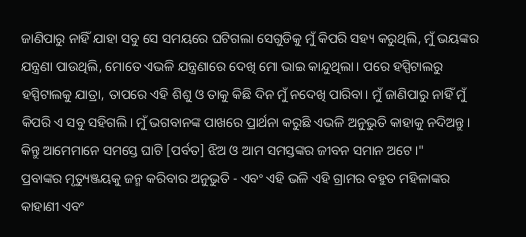ଜାଣିପାରୁ ନାହିଁ ଯାହା ସବୁ ସେ ସମୟରେ ଘଟିଗଲା ସେଗୁଡିକୁ ମୁଁ କିପରି ସହ୍ୟ କରୁଥିଲି, ମୁଁ ଭୟଙ୍କର ଯନ୍ତ୍ରଣା ପାଉଥିଲି, ମୋତେ ଏଭଳି ଯନ୍ତ୍ରଣାରେ ଦେଖି ମୋ ଭାଇ କାନ୍ଦୁଥିଲା। ପରେ ହସ୍ପିଟାଲରୁ ହସ୍ପିଟାଲକୁ ଯାତ୍ରା, ତାପରେ ଏହି ଶିଶୁ ଓ ତାକୁ କିଛି ଦିନ ମୁଁ ନଦେଖି ପାରିବା। ମୁଁ ଜାଣିପାରୁ ନାହିଁ ମୁଁ କିପରି ଏ ସବୁ ସହିଗଲି। ମୁଁ ଭଗବାନଙ୍କ ପାଖରେ ପ୍ରାର୍ଥନା କରୁଛି ଏଭଳି ଅନୁଭୁତି କାହାକୁ ନଦିଅନ୍ତୁ। କିନ୍ତୁ ଆମେମାନେ ସମସ୍ତେ ଘାଟି [ପର୍ବତ] ଝିଅ ଓ ଆମ ସମସ୍ତଙ୍କର ଜୀବନ ସମାନ ଅଟେ।"
ପ୍ରବାଙ୍କର ମୃତ୍ୟୁଞ୍ଜୟକୁ ଜନ୍ମ କରିବାର ଅନୁଭୁତି - ଏବଂ ଏହି ଭଳି ଏହି ଗ୍ରାମର ବହୁତ ମହିଳାଙ୍କର କାହାଣୀ ଏବଂ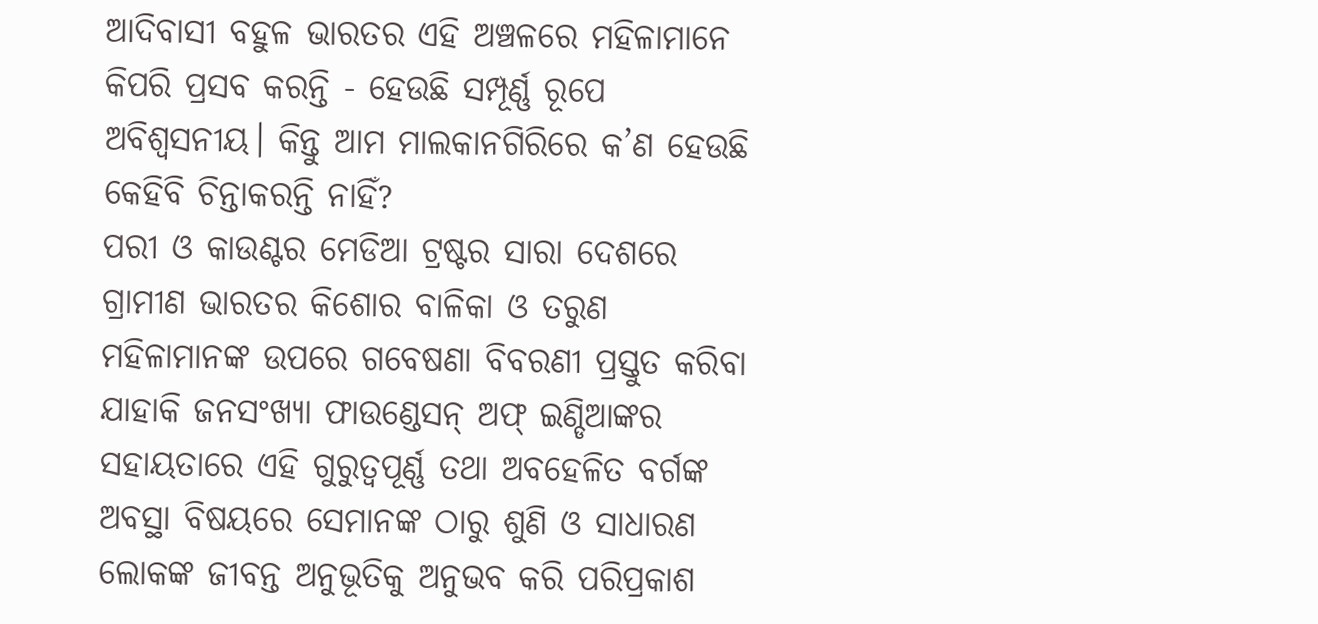ଆଦିବାସୀ ବହୁଳ ଭାରତର ଏହି ଅଞ୍ଚଳରେ ମହିଳାମାନେ କିପରି ପ୍ରସବ କରନ୍ତି - ହେଉଛି ସମ୍ପୂର୍ଣ୍ଣ ରୂପେ ଅବିଶ୍ୱସନୀୟ। କିନ୍ତୁ ଆମ ମାଲକାନଗିରିରେ କ’ଣ ହେଉଛି କେହିବି ଚିନ୍ତାକରନ୍ତି ନାହିଁ?
ପରୀ ଓ କାଉଣ୍ଟର ମେଡିଆ ଟ୍ରଷ୍ଟର ସାରା ଦେଶରେ ଗ୍ରାମୀଣ ଭାରତର କିଶୋର ବାଳିକା ଓ ତରୁଣ ମହିଳାମାନଙ୍କ ଉପରେ ଗବେଷଣା ବିବରଣୀ ପ୍ରସ୍ତୁତ କରିବା ଯାହାକି ଜନସଂଖ୍ୟା ଫାଉଣ୍ଡେସନ୍ ଅଫ୍ ଇଣ୍ଡିଆଙ୍କର ସହାୟତାରେ ଏହି ଗୁରୁତ୍ୱପୂର୍ଣ୍ଣ ତଥା ଅବହେଳିତ ବର୍ଗଙ୍କ ଅବସ୍ଥା ବିଷୟରେ ସେମାନଙ୍କ ଠାରୁ ଶୁଣି ଓ ସାଧାରଣ ଲୋକଙ୍କ ଜୀବନ୍ତ ଅନୁଭୂତିକୁ ଅନୁଭବ କରି ପରିପ୍ରକାଶ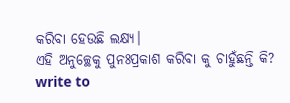କରିବା ହେଉଛି ଲକ୍ଷ୍ୟ।
ଏହି ଅନୁଚ୍ଛେକୁ ପୁନଃପ୍ରକାଶ କରିବା କୁ ଚାହୁଁଛନ୍ତି କି? write to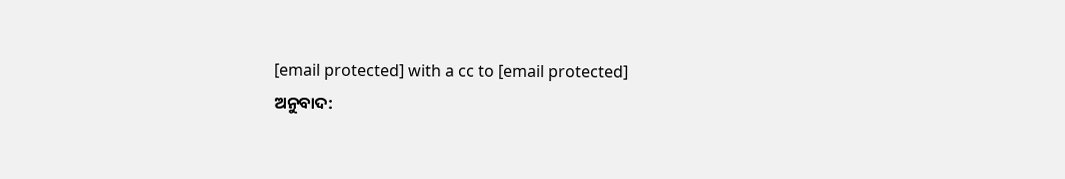[email protected] with a cc to [email protected]
ଅନୁବାଦ: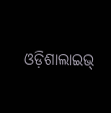ଓଡ଼ିଶାଲାଇଭ୍